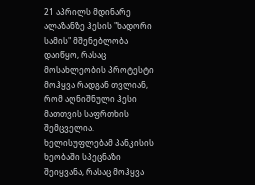21 აპრილს მდინარე ალაზანზე ჰესის "ხადორი სამის" მშენებლობა დაიწყო, რასაც მოსახლეობის პროტესტი მოჰყვა რადგან თვლიან, რომ აღნიშნული ჰესი მათთვის საფრთხის შემცველია. ხელისუფლებამ პანკისის ხეობაში სპეცნაზი შეიყვანა, რასაც მოჰყვა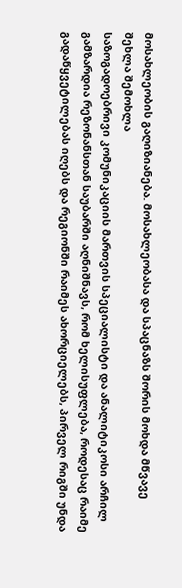მოსახლეობის გაღიზიანება. მოსახლეობასა და სპაცნაზს შორის მოხდა მწვავე შეხლა შემოხლა
საზოგადოებრივი კომუნიკაციის მართვის სპეციალისტი და ანალიტიკოსი არჩილ გამზარდია რეზონანსთან საუბარში აღნიშნავს, რომ ხელისუფლება, როდესაც რაიმე გადაწყვეტილებას იღებს და რეგიონში რაიმეს ახორციელებს, პირველ რიგში უნდა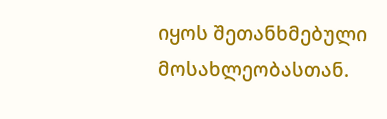იყოს შეთანხმებული მოსახლეობასთან.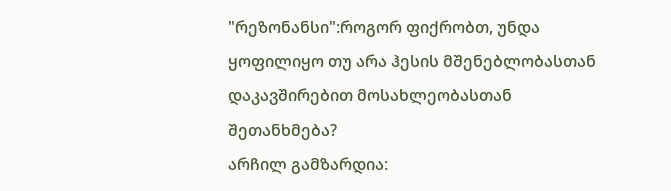"რეზონანსი":როგორ ფიქრობთ, უნდა ყოფილიყო თუ არა ჰესის მშენებლობასთან დაკავშირებით მოსახლეობასთან შეთანხმება?
არჩილ გამზარდია: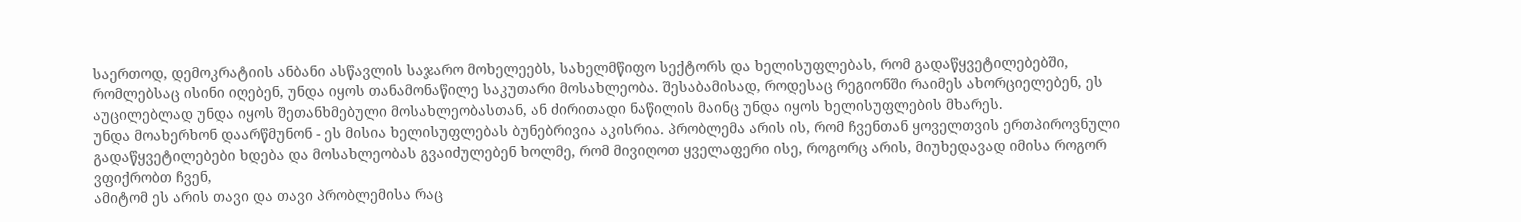საერთოდ, დემოკრატიის ანბანი ასწავლის საჯარო მოხელეებს, სახელმწიფო სექტორს და ხელისუფლებას, რომ გადაწყვეტილებებში, რომლებსაც ისინი იღებენ, უნდა იყოს თანამონაწილე საკუთარი მოსახლეობა. შესაბამისად, როდესაც რეგიონში რაიმეს ახორციელებენ, ეს აუცილებლად უნდა იყოს შეთანხმებული მოსახლეობასთან, ან ძირითადი ნაწილის მაინც უნდა იყოს ხელისუფლების მხარეს.
უნდა მოახერხონ დაარწმუნონ - ეს მისია ხელისუფლებას ბუნებრივია აკისრია. პრობლემა არის ის, რომ ჩვენთან ყოველთვის ერთპიროვნული გადაწყვეტილებები ხდება და მოსახლეობას გვაიძულებენ ხოლმე, რომ მივიღოთ ყველაფერი ისე, როგორც არის, მიუხედავად იმისა როგორ ვფიქრობთ ჩვენ,
ამიტომ ეს არის თავი და თავი პრობლემისა რაც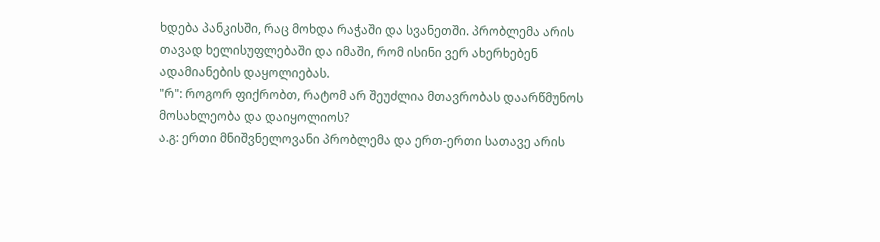ხდება პანკისში, რაც მოხდა რაჭაში და სვანეთში. პრობლემა არის თავად ხელისუფლებაში და იმაში, რომ ისინი ვერ ახერხებენ ადამიანების დაყოლიებას.
"რ": როგორ ფიქრობთ, რატომ არ შეუძლია მთავრობას დაარწმუნოს მოსახლეობა და დაიყოლიოს?
ა.გ: ერთი მნიშვნელოვანი პრობლემა და ერთ-ერთი სათავე არის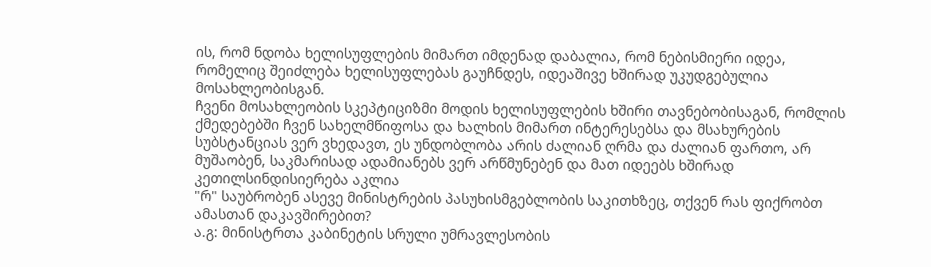ის, რომ ნდობა ხელისუფლების მიმართ იმდენად დაბალია, რომ ნებისმიერი იდეა, რომელიც შეიძლება ხელისუფლებას გაუჩნდეს, იდეაშივე ხშირად უკუდგებულია მოსახლეობისგან.
ჩვენი მოსახლეობის სკეპტიციზმი მოდის ხელისუფლების ხშირი თავნებობისაგან, რომლის ქმედებებში ჩვენ სახელმწიფოსა და ხალხის მიმართ ინტერესებსა და მსახურების სუბსტანციას ვერ ვხედავთ, ეს უნდობლობა არის ძალიან ღრმა და ძალიან ფართო, არ მუშაობენ, საკმარისად ადამიანებს ვერ არწმუნებენ და მათ იდეებს ხშირად კეთილსინდისიერება აკლია
"რ" საუბრობენ ასევე მინისტრების პასუხისმგებლობის საკითხზეც, თქვენ რას ფიქრობთ ამასთან დაკავშირებით?
ა.გ: მინისტრთა კაბინეტის სრული უმრავლესობის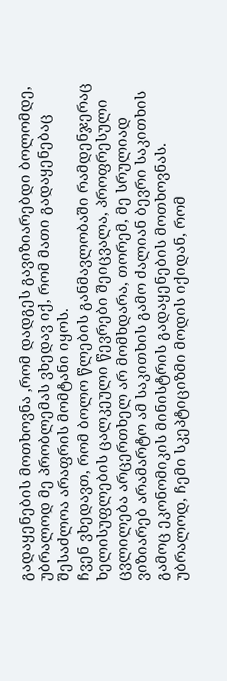გადაყენების მოთხოვნა ,რომ დადგეს გავიზიარებდი ბოლომდე, უბრალოდ მე პრობლემას ვხედავ იქ, რომ მათი გადაყენებაც შესაძლოა არაფრის მომტანი იყოს.
ჩვენ ვხედავთ, რომ ბოლო წლების განმავლობაში რამდენჯერაც ხელისუფლების ცალკეული წევრები შეიცვალა, პროფრესული ცვლილება არცერთხელ არ მომხდარა, თორემ, მე სრულიად ვიზიარებ არამარტო ამ საკითხის გამო ძალიან ბევრი საკითხის გამოც ეკონომიკის მინისტრის გადაყენების მოთხოვნას.
უბრალოდ, ჩემი სკეპტიციზმი მოდის იქიდან, რომ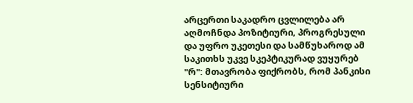არცერთი საკადრო ცვლილება არ აღმოჩნდა პოზიტიური, პროგრესული და უფრო უკეთესი და სამწუხაროდ ამ საკითხს უკვე სკეპტიკურად ვუყურებ
"რ": მთავრობა ფიქრობს, რომ პანკისი სენსიტიური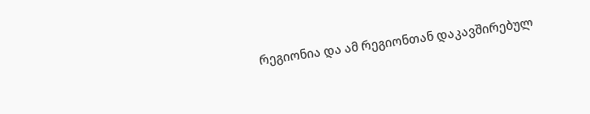რეგიონია და ამ რეგიონთან დაკავშირებულ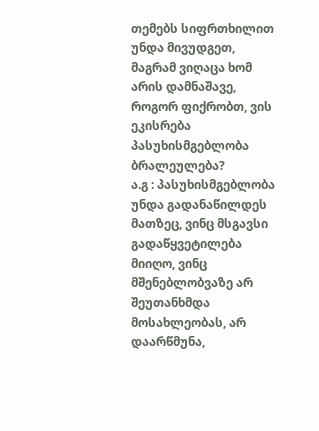თემებს სიფრთხილით უნდა მივუდგეთ, მაგრამ ვიღაცა ხომ არის დამნაშავე, როგორ ფიქრობთ, ვის ეკისრება პასუხისმგებლობა ბრალეულება?
ა.გ : პასუხისმგებლობა უნდა გადანაწილდეს მათზეც, ვინც მსგავსი გადაწყვეტილება მიიღო, ვინც მშენებლობვაზე არ შეუთანხმდა მოსახლეობას, არ დაარწმუნა,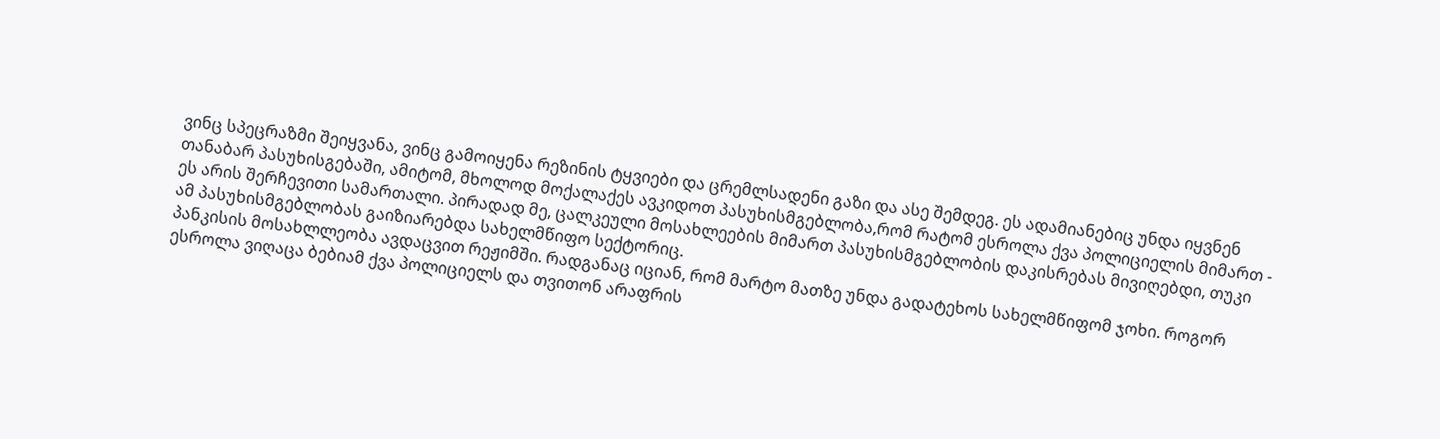ვინც სპეცრაზმი შეიყვანა, ვინც გამოიყენა რეზინის ტყვიები და ცრემლსადენი გაზი და ასე შემდეგ. ეს ადამიანებიც უნდა იყვნენ თანაბარ პასუხისგებაში, ამიტომ, მხოლოდ მოქალაქეს ავკიდოთ პასუხისმგებლობა,რომ რატომ ესროლა ქვა პოლიციელის მიმართ - ეს არის შერჩევითი სამართალი. პირადად მე, ცალკეული მოსახლეების მიმართ პასუხისმგებლობის დაკისრებას მივიღებდი, თუკი ამ პასუხისმგებლობას გაიზიარებდა სახელმწიფო სექტორიც.
პანკისის მოსახლლეობა ავდაცვით რეჟიმში. რადგანაც იციან, რომ მარტო მათზე უნდა გადატეხოს სახელმწიფომ ჯოხი. როგორ ესროლა ვიღაცა ბებიამ ქვა პოლიციელს და თვითონ არაფრის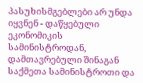პასუხისმგებლები არ უნდა იყვნენ - დაწყებული ეკონომიკის სამინისტროდან, დამთავრებული შინაგან საქმეთა სამინისტროთი და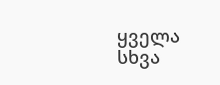ყველა სხვა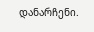დანარჩენი.